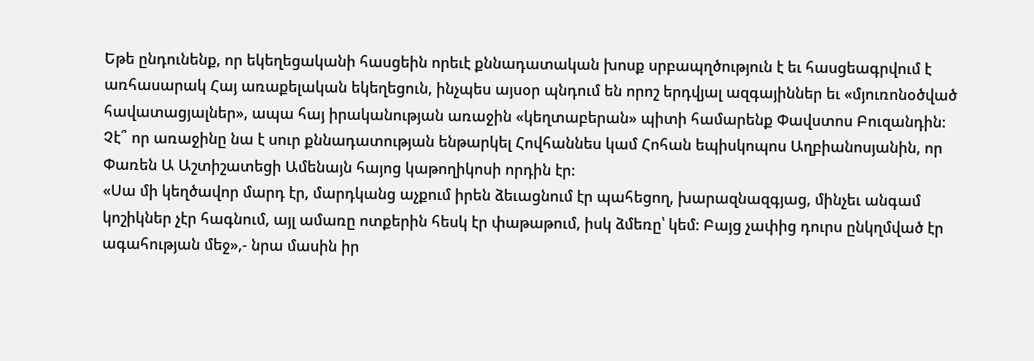Եթե ընդունենք, որ եկեղեցականի հասցեին որեւէ քննադատական խոսք սրբապղծություն է եւ հասցեագրվում է առհասարակ Հայ առաքելական եկեղեցուն, ինչպես այսօր պնդում են որոշ երդվյալ ազգայիններ եւ «մյուռոնօծված հավատացյալներ», ապա հայ իրականության առաջին «կեղտաբերան» պիտի համարենք Փավստոս Բուզանդին: Չէ՞ որ առաջինը նա է սուր քննադատության ենթարկել Հովհաննես կամ Հոհան եպիսկոպոս Աղբիանոսյանին, որ Փառեն Ա Աշտիշատեցի Ամենայն հայոց կաթողիկոսի որդին էր:
«Սա մի կեղծավոր մարդ էր, մարդկանց աչքում իրեն ձեւացնում էր պահեցող, խարազնազգյաց, մինչեւ անգամ կոշիկներ չէր հագնում, այլ ամառը ոտքերին հեսկ էր փաթաթում, իսկ ձմեռը՝ կեմ: Բայց չափից դուրս ընկղմված էր ագահության մեջ»,- նրա մասին իր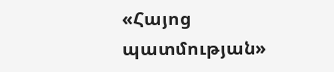«Հայոց պատմության»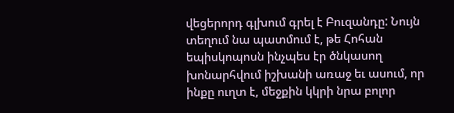վեցերորդ գլխում գրել է Բուզանդը: Նույն տեղում նա պատմում է, թե Հոհան եպիսկոպոսն ինչպես էր ծնկասող խոնարհվում իշխանի առաջ եւ ասում, որ ինքը ուղտ է, մեջքին կկրի նրա բոլոր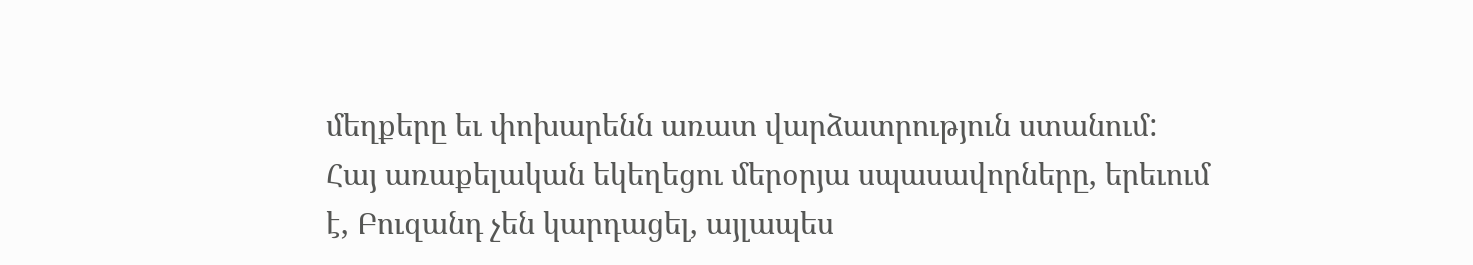մեղքերը եւ փոխարենն առատ վարձատրություն ստանում:
Հայ առաքելական եկեղեցու մերօրյա սպասավորները, երեւում է, Բուզանդ չեն կարդացել, այլապես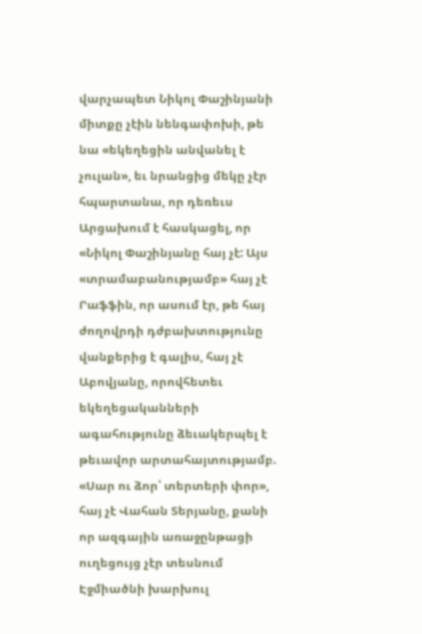վարչապետ Նիկոլ Փաշինյանի միտքը չէին նենգափոխի, թե նա «եկեղեցին անվանել է չուլան», եւ նրանցից մեկը չէր հպարտանա, որ դեռեւս Արցախում է հասկացել, որ «Նիկոլ Փաշինյանը հայ չէ: Այս «տրամաբանությամբ» հայ չէ Րաֆֆին, որ ասում էր, թե հայ ժողովրդի դժբախտությունը վանքերից է գալիս, հայ չէ Աբովյանը, որովհետեւ եկեղեցականների ագահությունը ձեւակերպել է թեւավոր արտահայտությամբ. «Սար ու ձոր՝ տերտերի փոր», հայ չէ Վահան Տերյանը, քանի որ ազգային առաջընթացի ուղեցույց չէր տեսնում Էջմիածնի խարխուլ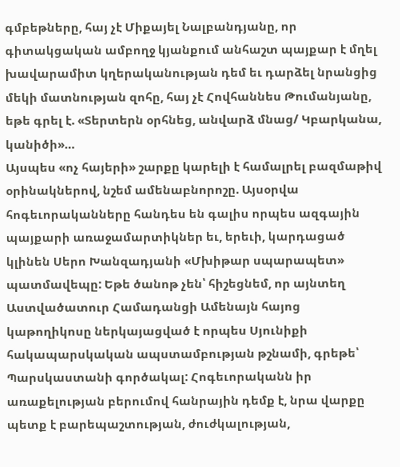գմբեթները, հայ չէ Միքայել Նալբանդյանը, որ գիտակցական ամբողջ կյանքում անհաշտ պայքար է մղել խավարամիտ կղերականության դեմ եւ դարձել նրանցից մեկի մատնության զոհը, հայ չէ Հովհաննես Թումանյանը, եթե գրել է. «Տերտերն օրհնեց, անվարձ մնաց/ Կբարկանա, կանիծի»…
Այսպես «ոչ հայերի» շարքը կարելի է համալրել բազմաթիվ օրինակներով, նշեմ ամենաբնորոշը. Այսօրվա հոգեւորականները հանդես են գալիս որպես ազգային պայքարի առաջամարտիկներ եւ, երեւի, կարդացած կլինեն Սերո Խանզադյանի «Մխիթար սպարապետ» պատմավեպը: Եթե ծանոթ չեն՝ հիշեցնեմ, որ այնտեղ Աստվածատուր Համադանցի Ամենայն հայոց կաթողիկոսը ներկայացված է որպես Սյունիքի հակապարսկական ապստամբության թշնամի, գրեթե՝ Պարսկաստանի գործակալ: Հոգեւորականն իր առաքելության բերումով հանրային դեմք է, նրա վարքը պետք է բարեպաշտության, ժուժկալության,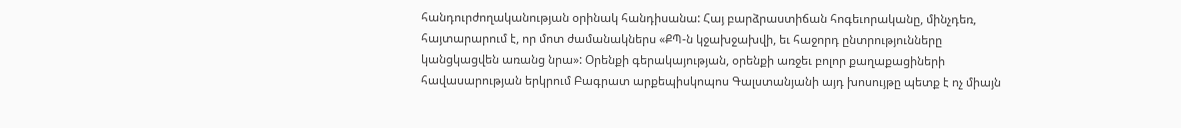հանդուրժողականության օրինակ հանդիսանա: Հայ բարձրաստիճան հոգեւորականը, մինչդեռ, հայտարարում է, որ մոտ ժամանակներս «ՔՊ-ն կջախջախվի, եւ հաջորդ ընտրությունները կանցկացվեն առանց նրա»: Օրենքի գերակայության, օրենքի առջեւ բոլոր քաղաքացիների հավասարության երկրում Բագրատ արքեպիսկոպոս Գալստանյանի այդ խոսույթը պետք է ոչ միայն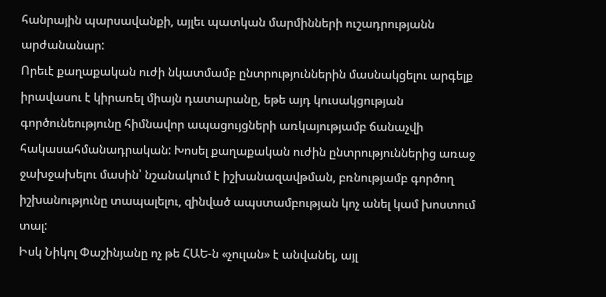հանրային պարսավանքի, այլեւ պատկան մարմինների ուշադրությանն արժանանար:
Որեւէ քաղաքական ուժի նկատմամբ ընտրություններին մասնակցելու արգելք իրավասու է կիրառել միայն դատարանը, եթե այդ կուսակցության գործունեությունը հիմնավոր ապացույցների առկայությամբ ճանաչվի հակասահմանադրական: Խոսել քաղաքական ուժին ընտրություններից առաջ ջախջախելու մասին՝ նշանակում է իշխանազավթման, բռնությամբ գործող իշխանությունը տապալելու, զինված ապստամբության կոչ անել կամ խոստում տալ:
Իսկ Նիկոլ Փաշինյանը ոչ թե ՀԱԵ-ն «չուլան» է անվանել, այլ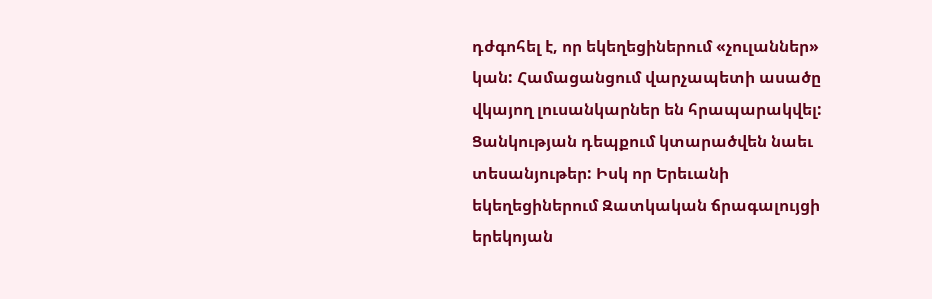դժգոհել է, որ եկեղեցիներում «չուլաններ» կան: Համացանցում վարչապետի ասածը վկայող լուսանկարներ են հրապարակվել: Ցանկության դեպքում կտարածվեն նաեւ տեսանյութեր: Իսկ որ Երեւանի եկեղեցիներում Զատկական ճրագալույցի երեկոյան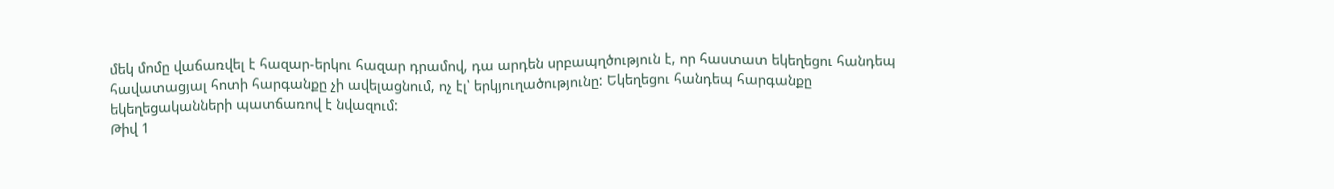մեկ մոմը վաճառվել է հազար-երկու հազար դրամով, դա արդեն սրբապղծություն է, որ հաստատ եկեղեցու հանդեպ հավատացյալ հոտի հարգանքը չի ավելացնում, ոչ էլ՝ երկյուղածությունը: Եկեղեցու հանդեպ հարգանքը եկեղեցականների պատճառով է նվազում:
Թիվ 1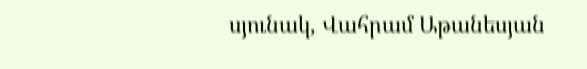սյունակ, Վահրամ Աթանեսյան